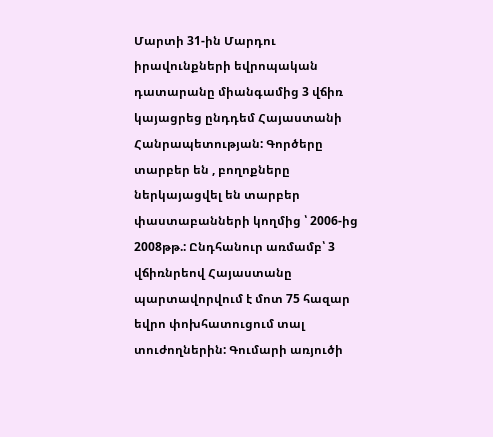Մարտի 31-ին Մարդու իրավունքների եվրոպական դատարանը միանգամից 3 վճիռ կայացրեց ընդդեմ Հայաստանի Հանրապետության: Գործերը տարբեր են , բողոքները ներկայացվել են տարբեր փաստաբանների կողմից ՝ 2006-ից 2008թթ.: Ընդհանուր առմամբ՝ 3 վճիռնրեով Հայաստանը պարտավորվում է մոտ 75 հազար եվրո փոխհատուցում տալ տուժողներին: Գումարի առյուծի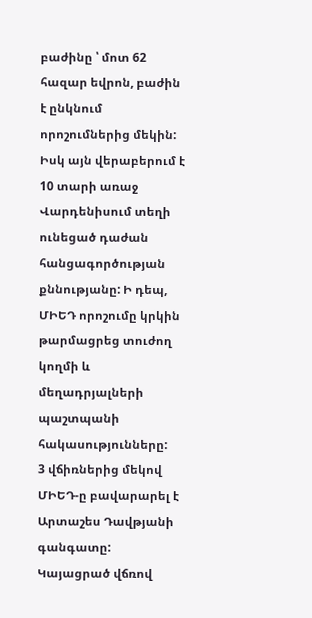բաժինը ՝ մոտ 62 հազար եվրոն, բաժին է ընկնում որոշումներից մեկին: Իսկ այն վերաբերում է 10 տարի առաջ Վարդենիսում տեղի ունեցած դաժան հանցագործության քննությանը: Ի դեպ, ՄԻԵԴ որոշումը կրկին թարմացրեց տուժող կողմի և մեղադրյալների պաշտպանի հակասությունները:
3 վճիռներից մեկով ՄԻԵԴ-ը բավարարել է Արտաշես Դավթյանի գանգատը: Կայացրած վճռով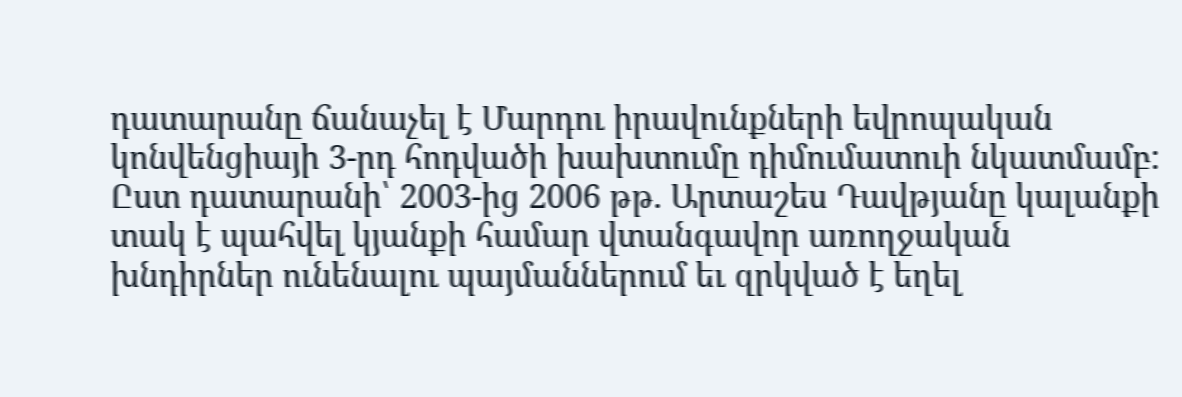դատարանը ճանաչել է Մարդու իրավունքների եվրոպական կոնվենցիայի 3-րդ հոդվածի խախտումը դիմումատուի նկատմամբ: Ըստ դատարանի՝ 2003-ից 2006 թթ. Արտաշես Դավթյանը կալանքի տակ է պահվել կյանքի համար վտանգավոր առողջական խնդիրներ ունենալու պայմաններում եւ զրկված է եղել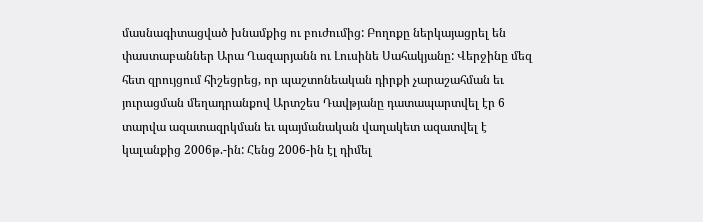մասնագիտացված խնամքից ու բուժումից: Բողոքը ներկայացրել են փաստաբաններ Արա Ղազարյանն ու Լուսինե Սահակյանը: Վերջինը մեզ հետ զրույցում հիշեցրեց, որ պաշտոնեական դիրքի չարաշահման եւ յուրացման մեղադրանքով Արտշես Դավթյանը դատապարտվել էր 6 տարվա ազատազրկման եւ պայմանական վաղակետ ազատվել է կալանքից 2006թ.-ին: Հենց 2006-ին էլ դիմել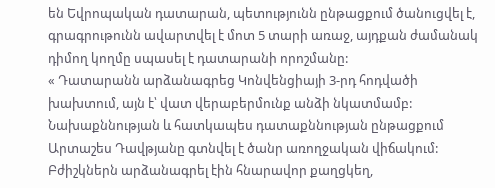են Եվրոպական դատարան, պետությունն ընթացքում ծանուցվել է, գրագրութունն ավարտվել է մոտ 5 տարի առաջ, այդքան ժամանակ դիմող կողմը սպասել է դատարանի որոշմանը:
« Դատարանն արձանագրեց Կոնվենցիայի 3-րդ հոդվածի խախտում, այն է՝ վատ վերաբերմունք անձի նկատմամբ: Նախաքննության և հատկապես դատաքննության ընթացքում Արտաշես Դավթյանը գտնվել է ծանր առողջական վիճակում: Բժիշկներն արձանագրել էին հնարավոր քաղցկեղ,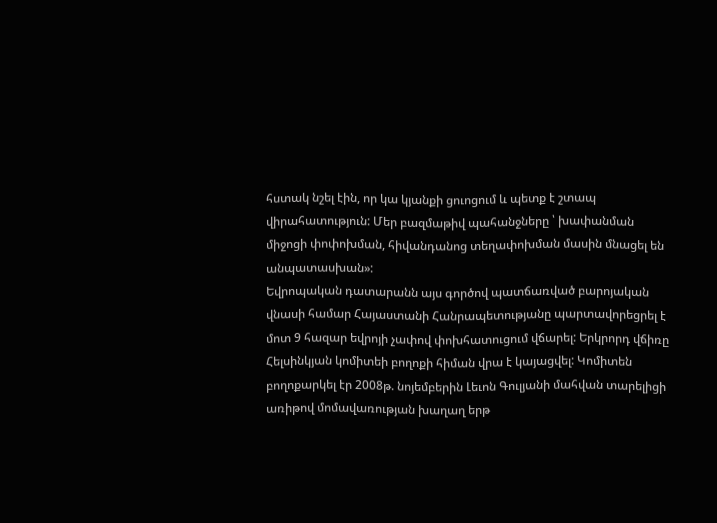հստակ նշել էին, որ կա կյանքի ցուոցում և պետք է շտապ վիրահատություն: Մեր բազմաթիվ պահանջները ՝ խափանման միջոցի փոփոխման, հիվանդանոց տեղափոխման մասին մնացել են անպատասխան»:
Եվրոպական դատարանն այս գործով պատճառված բարոյական վնասի համար Հայաստանի Հանրապետությանը պարտավորեցրել է մոտ 9 հազար եվրոյի չափով փոխհատուցում վճարել: Երկրորդ վճիռը Հելսինկյան կոմիտեի բողոքի հիման վրա է կայացվել: Կոմիտեն բողոքարկել էր 2008թ. նոյեմբերին Լեւոն Գուլյանի մահվան տարելիցի առիթով մոմավառության խաղաղ երթ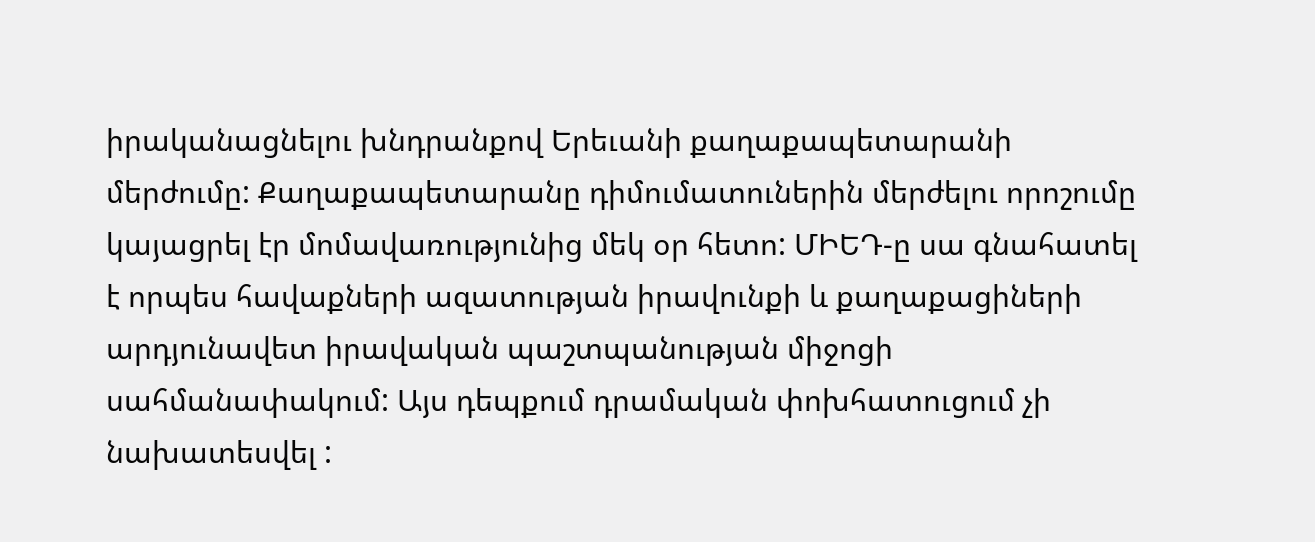իրականացնելու խնդրանքով Երեւանի քաղաքապետարանի մերժումը: Քաղաքապետարանը դիմումատուներին մերժելու որոշումը կայացրել էր մոմավառությունից մեկ օր հետո: ՄԻԵԴ-ը սա գնահատել է որպես հավաքների ազատության իրավունքի և քաղաքացիների արդյունավետ իրավական պաշտպանության միջոցի սահմանափակում: Այս դեպքում դրամական փոխհատուցում չի նախատեսվել :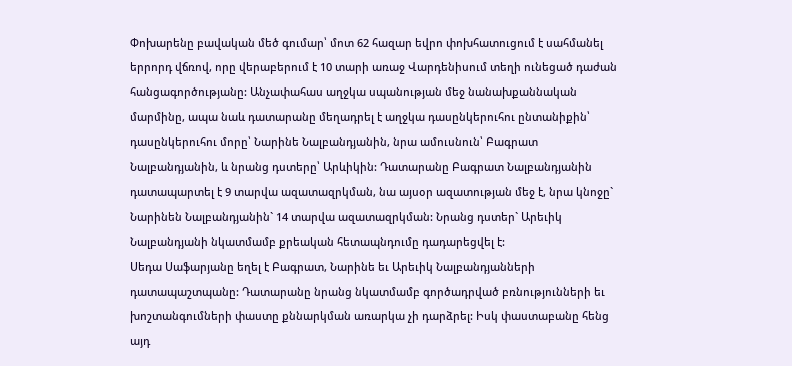Փոխարենը բավական մեծ գումար՝ մոտ 62 հազար եվրո փոխհատուցում է սահմանել երրորդ վճռով, որը վերաբերում է 10 տարի առաջ Վարդենիսում տեղի ունեցած դաժան հանցագործությանը: Անչափահաս աղջկա սպանության մեջ նանախքաննական մարմինը, ապա նաև դատարանը մեղադրել է աղջկա դասընկերուհու ընտանիքին՝ դասընկերուհու մորը՝ Նարինե Նալբանդյանին, նրա ամուսնուն՝ Բագրատ Նալբանդյանին, և նրանց դստերը՝ Արևիկին: Դատարանը Բագրատ Նալբանդյանին դատապարտել է 9 տարվա ազատազրկման, նա այսօր ազատության մեջ է, նրա կնոջը` Նարինեն Նալբանդյանին` 14 տարվա ազատազրկման: Նրանց դստեր` Արեւիկ Նալբանդյանի նկատմամբ քրեական հետապնդումը դադարեցվել է:
Սեդա Սաֆարյանը եղել է Բագրատ, Նարինե եւ Արեւիկ Նալբանդյանների դատապաշտպանը: Դատարանը նրանց նկատմամբ գործադրված բռնությունների եւ խոշտանգումների փաստը քննարկման առարկա չի դարձրել: Իսկ փաստաբանը հենց այդ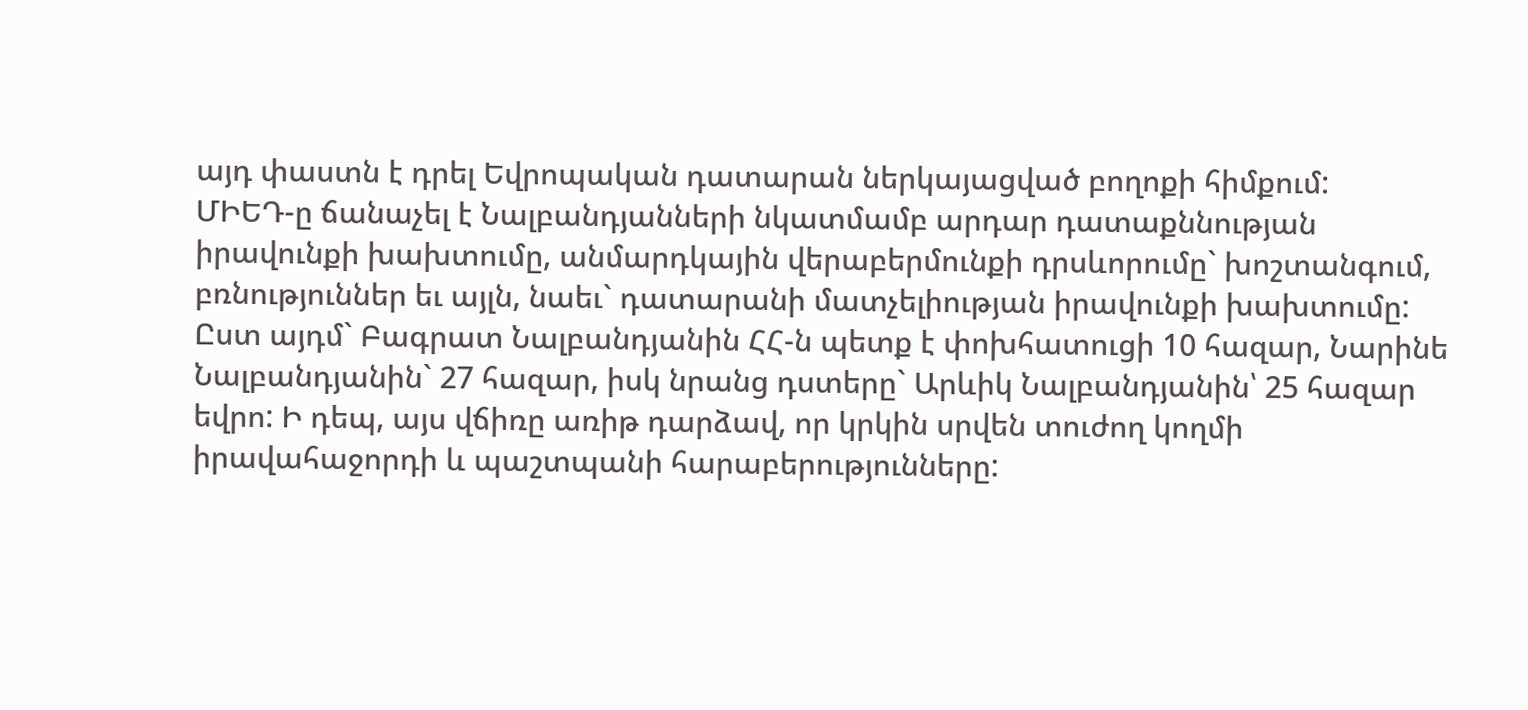այդ փաստն է դրել Եվրոպական դատարան ներկայացված բողոքի հիմքում:
ՄԻԵԴ-ը ճանաչել է Նալբանդյանների նկատմամբ արդար դատաքննության իրավունքի խախտումը, անմարդկային վերաբերմունքի դրսևորումը` խոշտանգում, բռնություններ եւ այլն, նաեւ` դատարանի մատչելիության իրավունքի խախտումը: Ըստ այդմ` Բագրատ Նալբանդյանին ՀՀ-ն պետք է փոխհատուցի 10 հազար, Նարինե Նալբանդյանին` 27 հազար, իսկ նրանց դստերը` Արևիկ Նալբանդյանին՝ 25 հազար եվրո: Ի դեպ, այս վճիռը առիթ դարձավ, որ կրկին սրվեն տուժող կողմի իրավահաջորդի և պաշտպանի հարաբերությունները: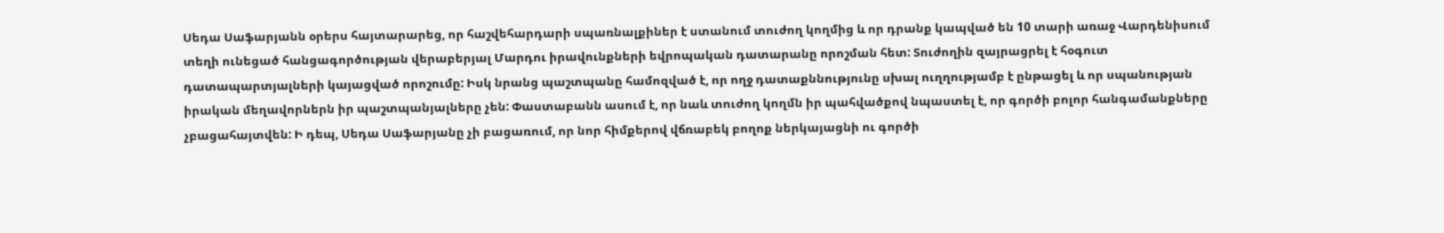Սեդա Սաֆարյանն օրերս հայտարարեց, որ հաշվեհարդարի սպառնալքիներ է ստանում տուժող կողմից և որ դրանք կապված են 10 տարի առաջ Վարդենիսում տեղի ունեցած հանցագործության վերաբերյալ Մարդու իրավունքների եվրոպական դատարանը որոշման հետ: Տուժողին զայրացրել է հօգուտ դատապարտյալների կայացված որոշումը: Իսկ նրանց պաշտպանը համոզված է, որ ողջ դատաքննությունը սխալ ուղղությամբ է ընթացել և որ սպանության իրական մեղավորներն իր պաշտպանյալները չեն: Փաստաբանն ասում է, որ նաև տուժող կողմն իր պահվածքով նպաստել է, որ գործի բոլոր հանգամանքները չբացահայտվեն: Ի դեպ, Սեդա Սաֆարյանը չի բացառում, որ նոր հիմքերով վճռաբեկ բողոք ներկայացնի ու գործի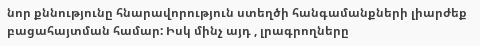նոր քննությունը հնարավորություն ստեղծի հանգամանքների լիարժեք բացահայտման համար: Իսկ մինչ այդ , լրագրողները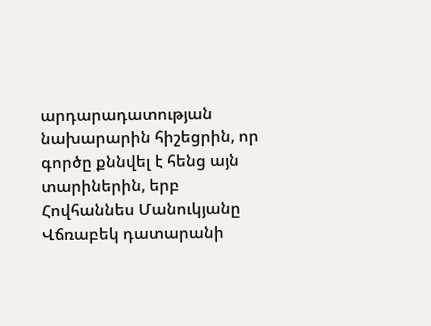արդարադատության նախարարին հիշեցրին, որ գործը քննվել է հենց այն տարիներին, երբ Հովհաննես Մանուկյանը Վճռաբեկ դատարանի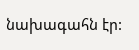նախագահն էր: